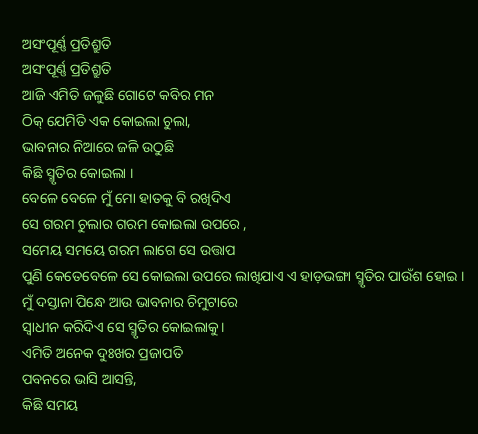ଅସଂପୂର୍ଣ୍ଣ ପ୍ରତିଶ୍ରୁତି
ଅସଂପୂର୍ଣ୍ଣ ପ୍ରତିଶ୍ରୁତି
ଆଜି ଏମିତି ଜଳୁଛି ଗୋଟେ କବିର ମନ
ଠିକ୍ ଯେମିତି ଏକ କୋଇଲା ଚୁଲା,
ଭାବନାର ନିଆରେ ଜଳି ଉଠୁଛି
କିଛି ସ୍ମୃତିର କୋଇଲା ।
ବେଳେ ବେଳେ ମୁଁ ମୋ ହାତକୁ ବି ରଖିଦିଏ
ସେ ଗରମ ଚୁଲାର ଗରମ କୋଇଲା ଉପରେ ,
ସମେୟ ସମୟେ ଗରମ ଲାଗେ ସେ ଉତ୍ତାପ
ପୁଣି କେତେବେଳେ ସେ କୋଇଲା ଉପରେ ଲାଖିଯାଏ ଏ ହାଡ଼ଭଙ୍ଗା ସ୍ମୃତିର ପାଉଁଶ ହୋଇ ।
ମୁଁ ଦସ୍ତାନା ପିନ୍ଧେ ଆଉ ଭାବନାର ଚିମୁଟାରେ
ସ୍ୱାଧୀନ କରିଦିଏ ସେ ସ୍ମୃତିର କୋଇଲାକୁ।
ଏମିତି ଅନେକ ଦୁଃଖର ପ୍ରଜାପତି
ପବନରେ ଭାସି ଆସନ୍ତି,
କିଛି ସମୟ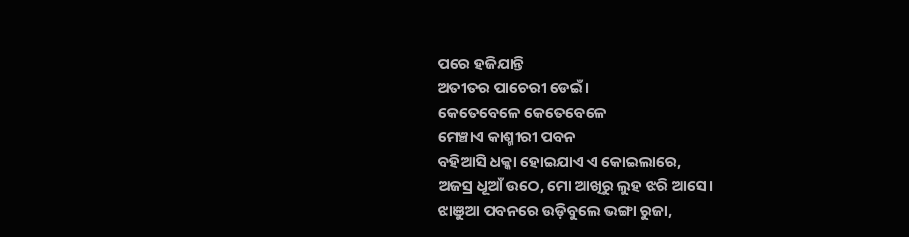ପରେ ହଜିଯାନ୍ତି
ଅତୀତର ପାଚେରୀ ଡେଇଁ।
କେତେବେଳେ କେତେବେଳେ
ମେଞ୍ଚାଏ କାଶ୍ମୀରୀ ପବନ
ବହିଆସି ଧକ୍କା ହୋଇଯାଏ ଏ କୋଇଲାରେ,
ଅଜସ୍ର ଧୂଆଁ ଉଠେ, ମୋ ଆଖିରୁ ଲୁହ ଝରି ଆସେ।
ଝାଞୁଆ ପବନରେ ଉଡ଼ିବୁଲେ ଭଙ୍ଗା ରୁଜା,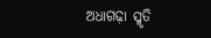ଅଧାଗଢ଼ା ସ୍ମୃତି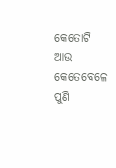କେତୋଟି ଆଉ
କେତେବେଳେ ପୁଣି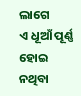ଲାଗେ
ଏ ଧୂଆଁ ପୂର୍ଣ୍ଣ ହୋଇ ନଥିବା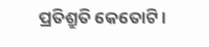ପ୍ରତିଶ୍ରୁତି କେତୋଟି।